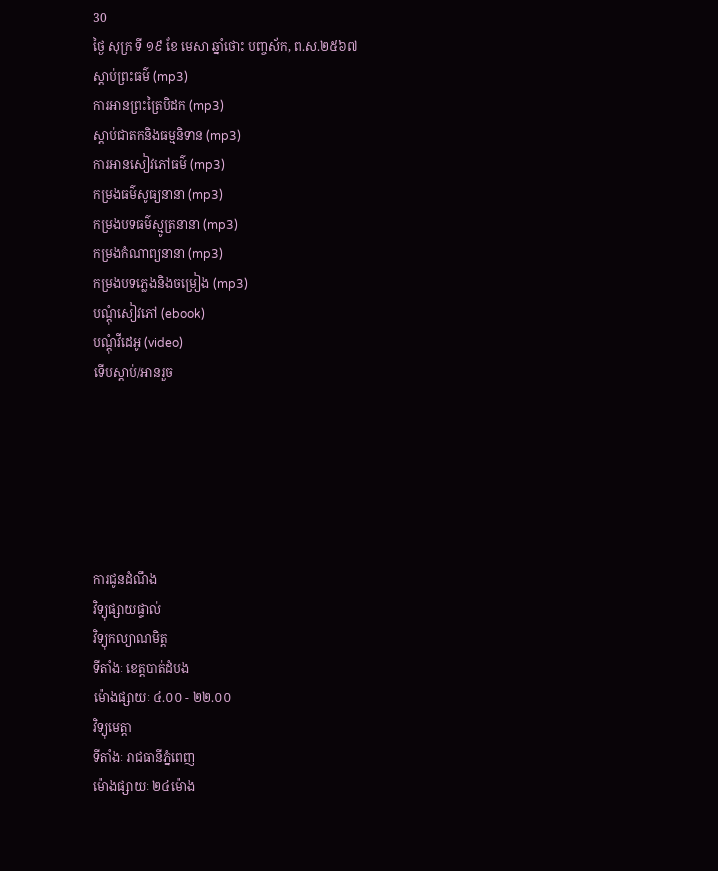30
ថ្ងៃ សុក្រ ទី ១៩ ខែ មេសា ឆ្នាំថោះ បញ្ចស័ក, ព.ស.២៥៦៧
ស្តាប់ព្រះធម៌ (mp3)
ការអានព្រះត្រៃបិដក (mp3)
ស្តាប់ជាតកនិងធម្មនិទាន (mp3)
ការអានសៀវភៅធម៌ (mp3)
កម្រងធម៌សូធ្យនានា (mp3)
កម្រងបទធម៌ស្មូត្រនានា (mp3)
កម្រងកំណាព្យនានា (mp3)
កម្រងបទភ្លេងនិងចម្រៀង (mp3)
បណ្តុំសៀវភៅ (ebook)
បណ្តុំវីដេអូ (video)
ទើបស្តាប់/អានរួច






ការជូនដំណឹង
វិទ្យុផ្សាយផ្ទាល់
វិទ្យុកល្យាណមិត្ត
ទីតាំងៈ ខេត្តបាត់ដំបង
ម៉ោងផ្សាយៈ ៤.០០ - ២២.០០
វិទ្យុមេត្តា
ទីតាំងៈ រាជធានីភ្នំពេញ
ម៉ោងផ្សាយៈ ២៤ម៉ោង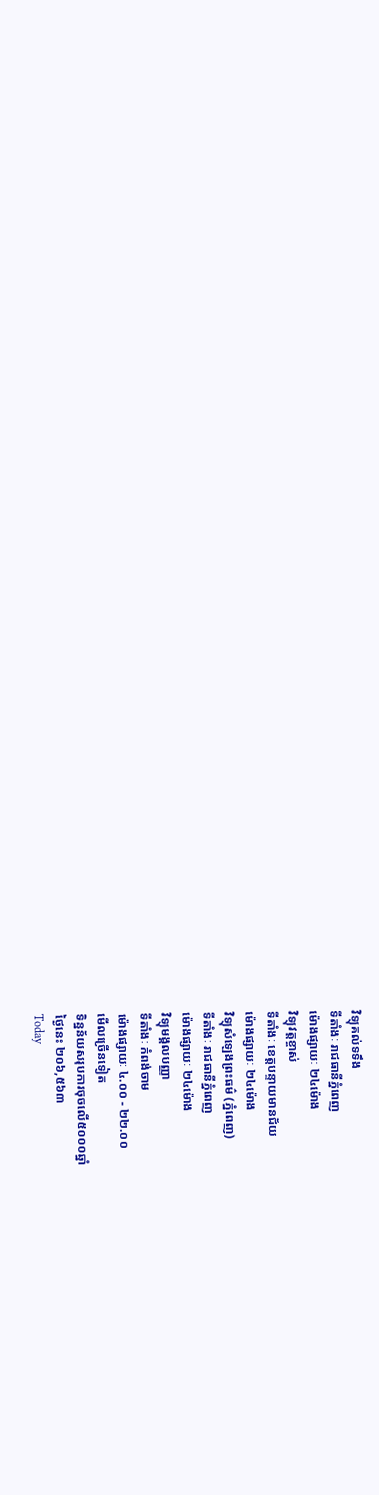វិទ្យុគល់ទទឹង
ទីតាំងៈ រាជធានីភ្នំពេញ
ម៉ោងផ្សាយៈ ២៤ម៉ោង
វិទ្យុវត្តខ្ចាស់
ទីតាំងៈ ខេត្តបន្ទាយមានជ័យ
ម៉ោងផ្សាយៈ ២៤ម៉ោង
វិទ្យុសំឡេងព្រះធម៌ (ភ្នំពេញ)
ទីតាំងៈ រាជធានីភ្នំពេញ
ម៉ោងផ្សាយៈ ២៤ម៉ោង
វិទ្យុមង្គលបញ្ញា
ទីតាំងៈ កំពង់ចាម
ម៉ោងផ្សាយៈ ៤.០០ - ២២.០០
មើលច្រើនទៀត
ទិន្នន័យសរុបការចុចលើ៥០០០ឆ្នាំ
ថ្ងៃនេះ ២០៦,៥៦៣
Today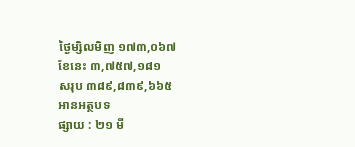ថ្ងៃម្សិលមិញ ១៧៣,០៦៧
ខែនេះ ៣,៧៥៧,១៨១
សរុប ៣៨៩,៨៣៩,៦៦៥
អានអត្ថបទ
ផ្សាយ : ២១ មី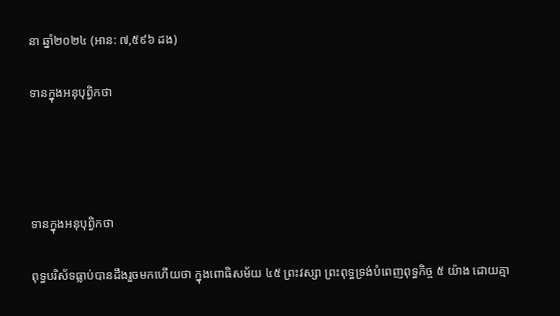នា ឆ្នាំ២០២៤ (អាន: ៧,៥៩៦ ដង)

ទានក្នុងអនុបុព្វិកថា




ទានក្នុងអនុបុព្វិកថា

ពុទ្ធបរិស័ទធ្លាប់បានដឹងរួចមកហើយថា ក្នុងពោធិសម័យ ៤៥ ព្រះវស្សា ព្រះពុទ្ធទ្រង់បំពេញពុទ្ធកិច្ច ៥ យ៉ាង ដោយគ្មា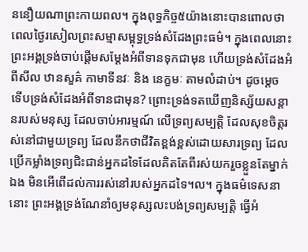ននឿយណាព្រះកាយពល។ ក្នុងពុទ្ធកិច្ច៥យ៉ាងនោះបានពោលថា ពេលថ្ងៃរសៀលព្រះសម្មាសម្ពុទ្ធទ្រង់សំដែងព្រះធម៌។ ក្នុងពេលនោះ ព្រះអង្គទ្រង់ចាប់ផ្ដើមសម្ដែងអំពីទានទុកជាមុន ហើយទ្រង់សំដែងអំពីសីល ឋានសួគ៌ កាមាទីនវៈ និង នេក្ខមៈ តាមលំដាប់។ ដូចម្ដេច ទើបទ្រង់សំដែងអំពីទានជាមុន? ព្រោះទ្រង់ទតឃើញនិស្ស័យសន្ដានរបស់មនុស្ស ដែលចាប់អារម្មណ៍ លើទ្រព្យសម្បត្តិ ដែលសុខចិត្តរស់នៅជាមួយទ្រព្យ ដែលនឹកថាជីវិតខ្ពង់ខ្ពស់ដោយសារទ្រព្យ ដែលប្រើកម្លាំងទ្រព្យជិះជាន់អ្នកដទៃដែលគិតតែពីរស់យករួចខ្លួនតែម្នាក់ឯង មិនអើពើដល់ការរស់នៅរបស់អ្នកដទៃ។ល។ ក្នុងធម៌ទេសនានោះ ព្រះអង្គទ្រង់ណែនាំឲ្យមនុស្សលះបង់ទ្រព្យសម្បត្តិ ធ្វើអំ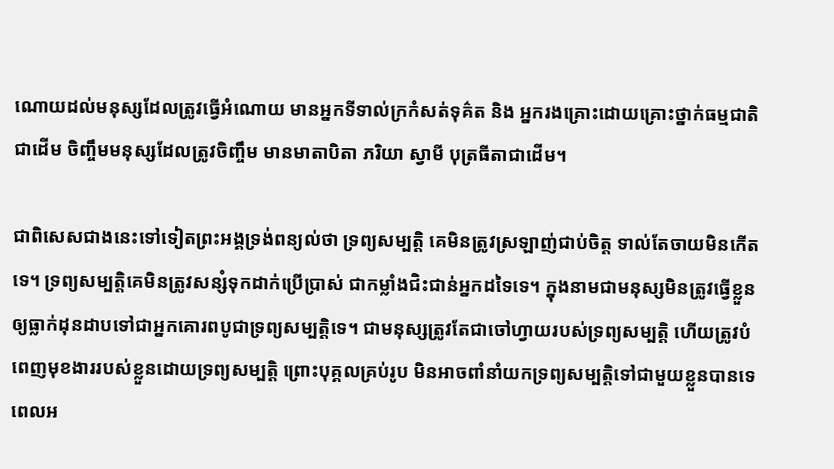ណោយដល់មនុស្សដែលត្រូវធ្វើអំណោយ មានអ្នកទីទាល់ក្រកំសត់ទុគ៌ត និង អ្នករងគ្រោះដោយគ្រោះថ្នាក់ធម្មជាតិជាដើម ចិញ្ចឹមមនុស្សដែលត្រូវចិញ្ចឹម មានមាតាបិតា ភរិយា ស្វាមី បុត្រធីតាជាដើម។

ជាពិសេសជាងនេះទៅទៀតព្រះអង្គទ្រង់ពន្យល់ថា ទ្រព្យសម្បត្តិ គេមិនត្រូវស្រឡាញ់ជាប់ចិត្ត ទាល់តែចាយមិនកើតទេ។ ទ្រព្យសម្បត្តិគេមិនត្រូវសន្សំទុកដាក់ប្រើប្រាស់ ជាកម្លាំងជិះជាន់អ្នកដទៃទេ។ ក្នុងនាមជាមនុស្សមិនត្រូវធ្វើខ្លួនឲ្យធ្លាក់ដុនដាបទៅជាអ្នកគោរពបូជាទ្រព្យសម្បត្តិទេ។ ជាមនុស្សត្រូវតែជាចៅហ្វាយរបស់ទ្រព្យសម្បត្តិ ហើយត្រូវបំពេញមុខងាររបស់ខ្លួនដោយទ្រព្យសម្បត្តិ ព្រោះបុគ្គលគ្រប់រូប មិនអាចពាំនាំយកទ្រព្យសម្បត្តិទៅជាមួយខ្លួនបានទេ ពេលអ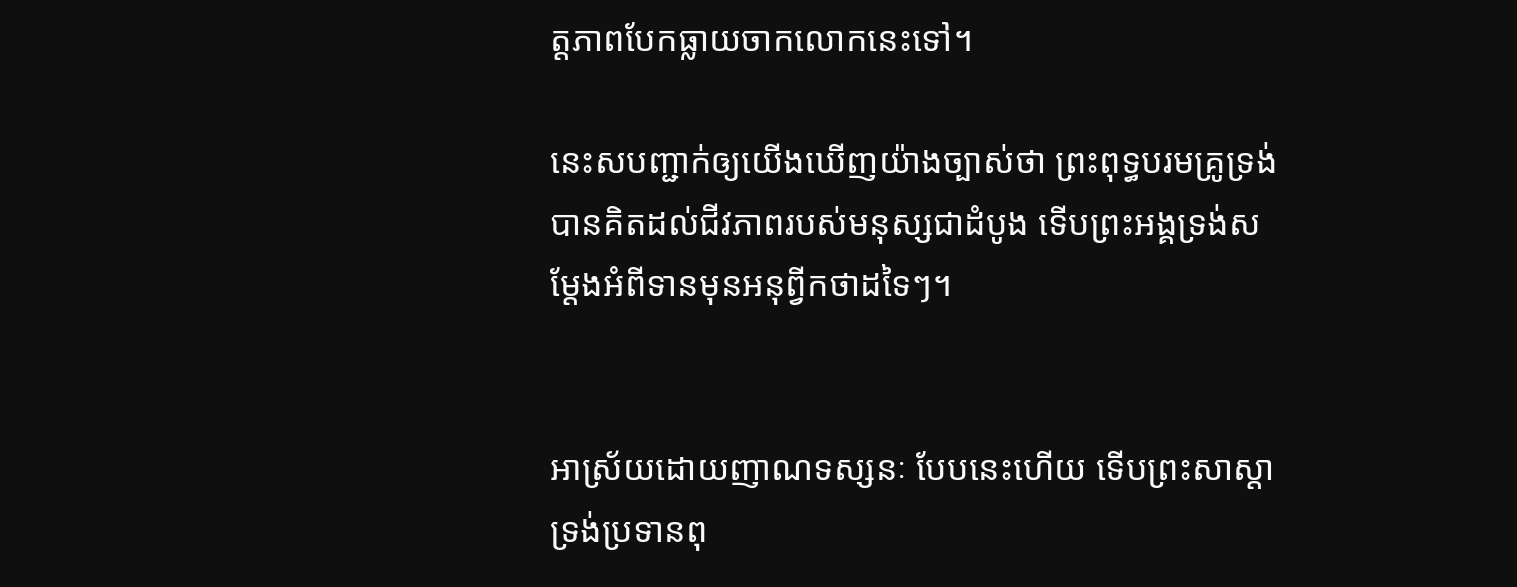ត្តភាពបែកធ្លាយចាកលោកនេះទៅ។

នេះសបញ្ជាក់ឲ្យយើងឃើញយ៉ាងច្បាស់ថា ព្រះពុទ្ធបរមគ្រូទ្រង់បានគិតដល់ជីវភាពរបស់មនុស្សជាដំបូង ទើបព្រះអង្គទ្រង់សម្ដែងអំពីទានមុនអនុព្វីកថាដទៃៗ។


អាស្រ័យដោយញាណទស្សនៈ បែបនេះហើយ ទើបព្រះសាស្ដា ទ្រង់ប្រទានពុ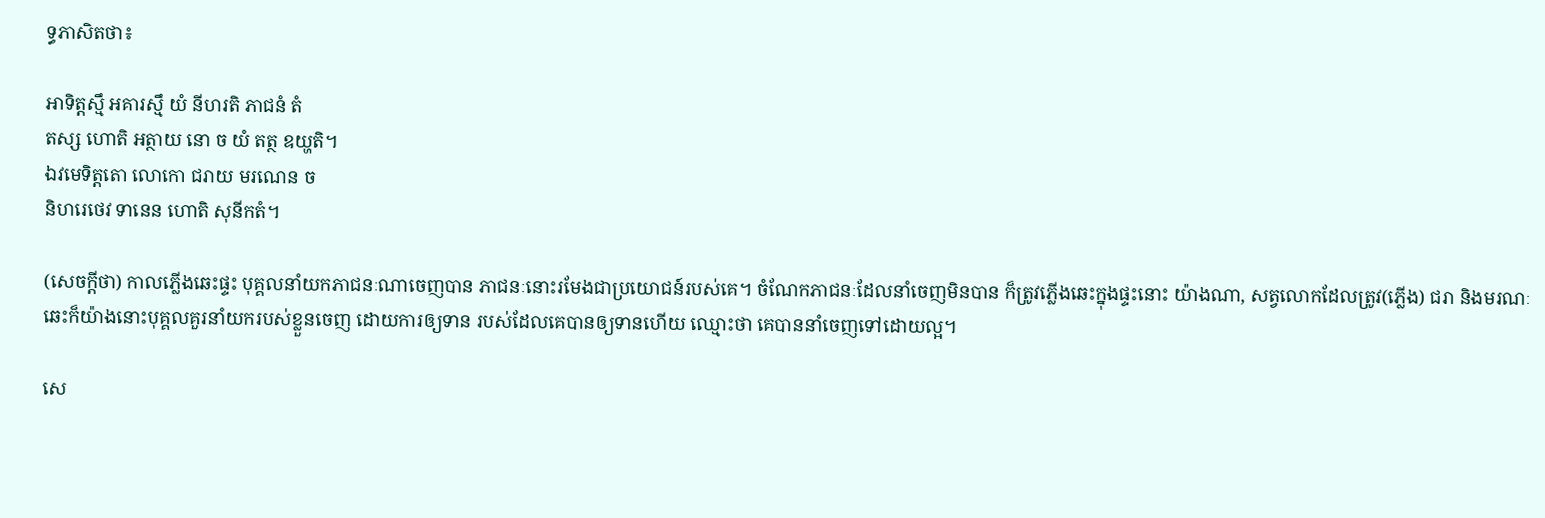ទ្ធភាសិតថា៖

អាទិត្តស្មឹ អគារស្មឹ យំ នីហរតិ ភាជនំ តំ
តស្ស ហោតិ អត្ថាយ នោ ច យំ តត្ថ ឧយ្ហតិ។
ឯវមេទិត្តតោ លោកោ ជរាយ មរណេន ច
និហរេថេវ ទានេន ហោតិ សុនីកតំ។

(សេចក្ដីថា) កាលភ្លើងឆេះផ្ទះ បុគ្គលនាំយកភាជនៈណាចេញបាន ភាជនៈនោះរមែងជាប្រយោជន៍របស់គេ។ ចំណែកភាជនៈដែលនាំចេញមិនបាន ក៏ត្រូវភ្លើងឆេះក្នុងផ្ទះនោះ យ៉ាងណា, សត្វលោកដែលត្រូវ(ភ្លើង) ជរា និងមរណៈឆេះក៏យ៉ាងនោះបុគ្គលគួរនាំយករបស់ខ្លួនចេញ ដោយការឲ្យទាន របស់ដែលគេបានឲ្យទានហើយ ឈ្មោះថា គេបាននាំចេញទៅដោយល្អ។

សេ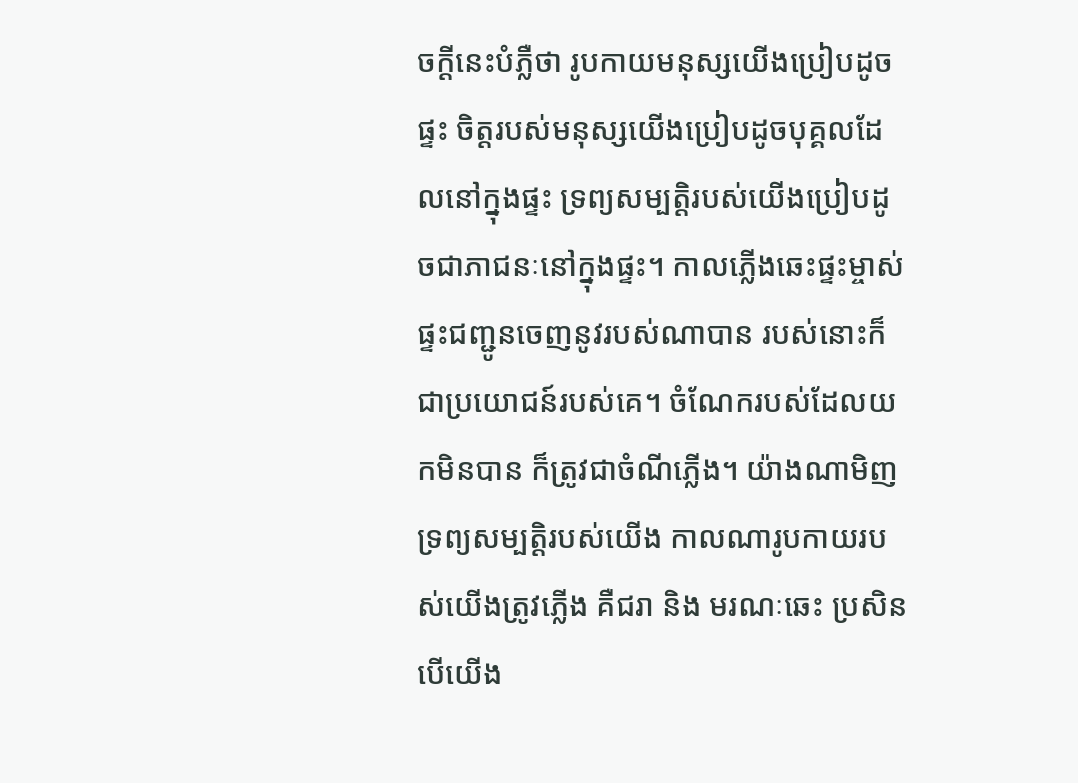ចក្ដីនេះបំភ្លឺថា រូបកាយមនុស្សយើងប្រៀបដូចផ្ទះ ចិត្តរបស់មនុស្សយើងប្រៀបដូចបុគ្គលដែលនៅក្នុងផ្ទះ ទ្រព្យសម្បត្តិរបស់យើងប្រៀបដូចជាភាជនៈនៅក្នុងផ្ទះ។ កាលភ្លើងឆេះផ្ទះម្ចាស់ផ្ទះជញ្ជូនចេញនូវរបស់ណាបាន របស់នោះក៏ជាប្រយោជន៍របស់គេ។ ចំណែករបស់ដែលយកមិនបាន ក៏ត្រូវជាចំណីភ្លើង។ យ៉ាងណាមិញ ទ្រព្យសម្បត្តិរបស់យើង កាលណារូបកាយរបស់យើងត្រូវភ្លើង គឺជរា និង មរណៈឆេះ ប្រសិនបើយើង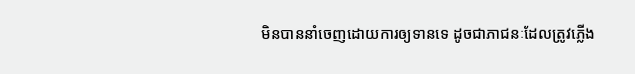មិនបាននាំចេញដោយការឲ្យទានទេ ដូចជាភាជនៈដែលត្រូវភ្លើង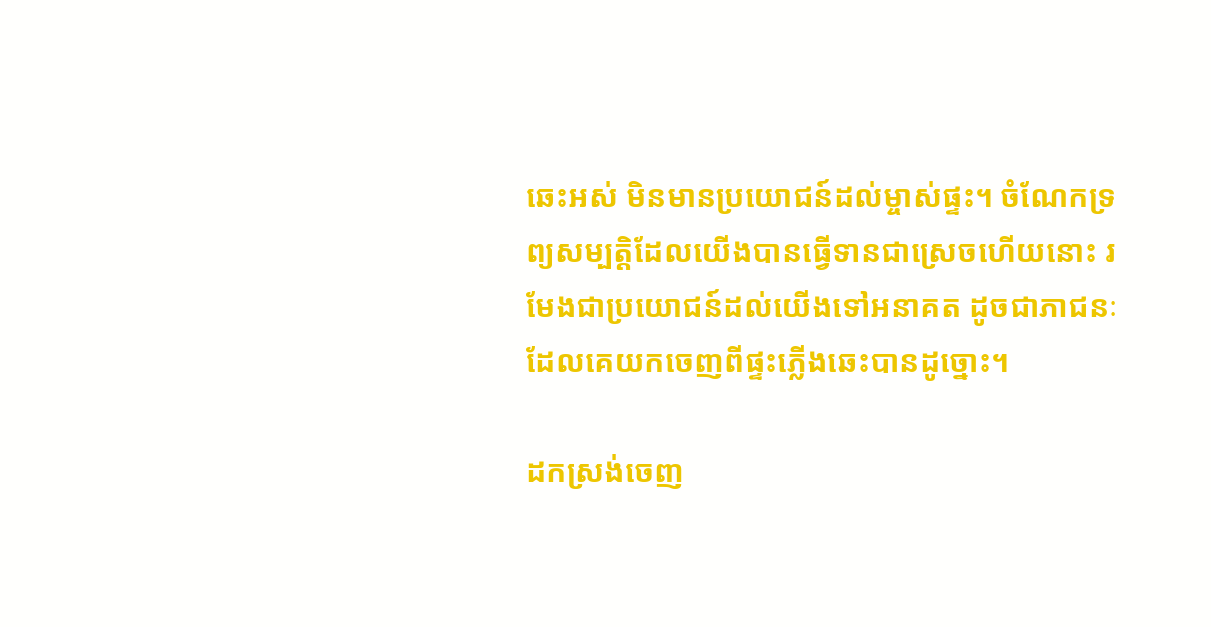ឆេះអស់ មិនមានប្រយោជន៍ដល់ម្ចាស់ផ្ទះ។ ចំណែកទ្រព្យសម្បត្តិដែលយើងបានធ្វើទានជាស្រេចហើយនោះ រមែងជាប្រយោជន៍ដល់យើងទៅអនាគត ដូចជាភាជនៈដែលគេយកចេញពីផ្ទះភ្លើងឆេះបានដូច្នោះ។

ដកស្រង់ចេញ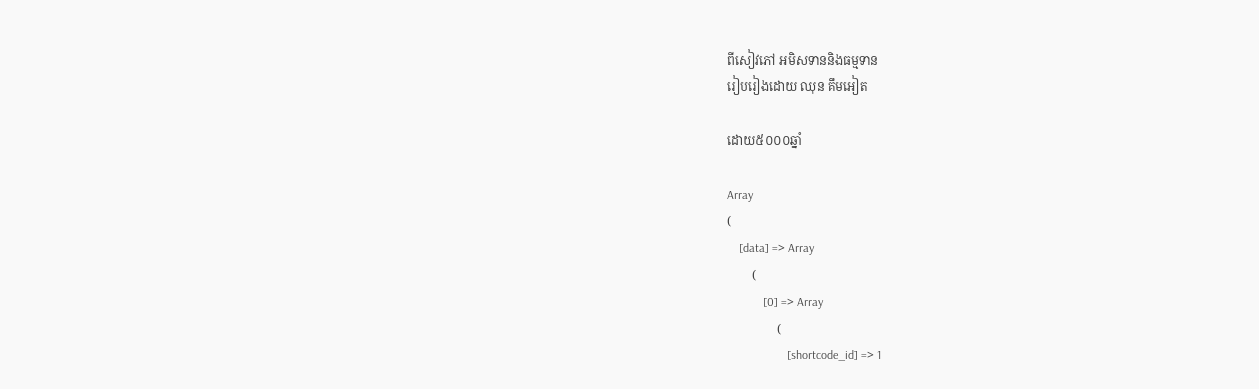ពីសៀវភៅ អមិសទាននិងធម្មទាន
រៀបរៀងដោយ ឈុន គឹមអៀត

ដោយ៥០០០ឆ្នាំ

Array
(
    [data] => Array
        (
            [0] => Array
                (
                    [shortcode_id] => 1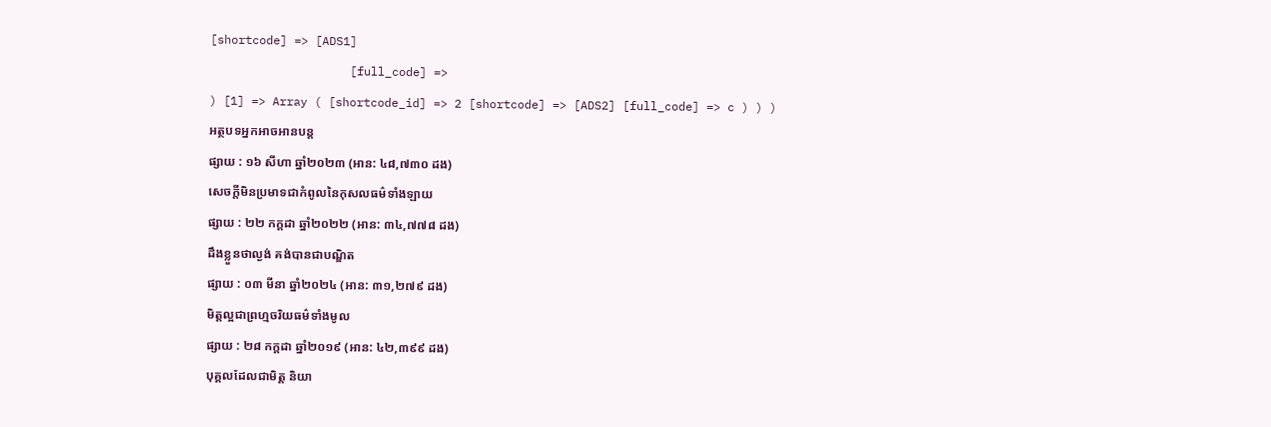[shortcode] => [ADS1]
                    [full_code] =>
) [1] => Array ( [shortcode_id] => 2 [shortcode] => [ADS2] [full_code] => c ) ) )
អត្ថបទអ្នកអាចអានបន្ត
ផ្សាយ : ១៦ សីហា ឆ្នាំ២០២៣ (អាន: ៤៨,៧៣០ ដង)
សេចក្តីមិនប្រមាទជាកំពូលនៃកុសលធម៌ទាំងឡាយ
ផ្សាយ : ២២ កក្តដា ឆ្នាំ២០២២ (អាន: ៣៤,៧៧៨ ដង)
ដឹងខ្លួនថាល្ងង់ គង់បានជាបណ្ឌិត
ផ្សាយ : ០៣ មីនា ឆ្នាំ២០២៤ (អាន: ៣១,២៧៩ ដង)
មិត្តល្អជាព្រហ្មចរិយធម៌ទាំងមូល
ផ្សាយ : ២៨ កក្តដា ឆ្នាំ២០១៩ (អាន: ៤២,៣៩៩ ដង)
បុគ្គលដែលជាមិត្ត និយា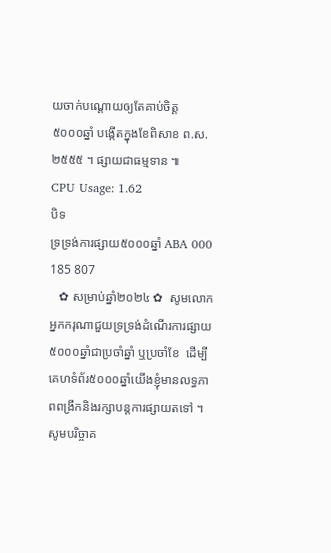យចាក់បណ្ដោយឲ្យតែគាប់ចិត្ត
៥០០០ឆ្នាំ បង្កើតក្នុងខែពិសាខ ព.ស.២៥៥៥ ។ ផ្សាយជាធម្មទាន ៕
CPU Usage: 1.62
បិទ
ទ្រទ្រង់ការផ្សាយ៥០០០ឆ្នាំ ABA 000 185 807
   ✿ សម្រាប់ឆ្នាំ២០២៤ ✿  សូមលោកអ្នកករុណាជួយទ្រទ្រង់ដំណើរការផ្សាយ៥០០០ឆ្នាំជាប្រចាំឆ្នាំ ឬប្រចាំខែ  ដើម្បីគេហទំព័រ៥០០០ឆ្នាំយើងខ្ញុំមានលទ្ធភាពពង្រីកនិងរក្សាបន្តការផ្សាយតទៅ ។  សូមបរិច្ចាគ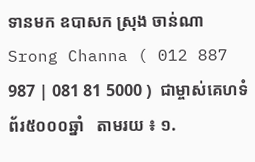ទានមក ឧបាសក ស្រុង ចាន់ណា Srong Channa ( 012 887 987 | 081 81 5000 )  ជាម្ចាស់គេហទំព័រ៥០០០ឆ្នាំ   តាមរយ ៖ ១.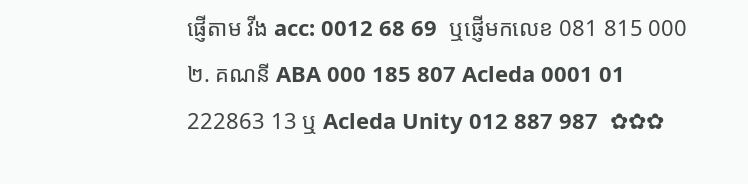ផ្ញើតាម វីង acc: 0012 68 69  ឬផ្ញើមកលេខ 081 815 000 ២. គណនី ABA 000 185 807 Acleda 0001 01 222863 13 ឬ Acleda Unity 012 887 987  ✿✿✿